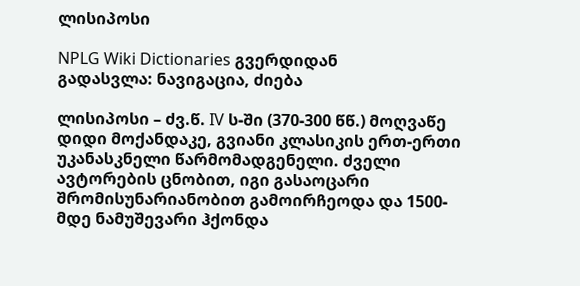ლისიპოსი

NPLG Wiki Dictionaries გვერდიდან
გადასვლა: ნავიგაცია, ძიება

ლისიპოსი – ძვ.წ. IV ს-ში (370-300 წწ.) მოღვაწე დიდი მოქანდაკე, გვიანი კლასიკის ერთ-ერთი უკანასკნელი წარმომადგენელი. ძველი ავტორების ცნობით, იგი გასაოცარი შრომისუნარიანობით გამოირჩეოდა და 1500-მდე ნამუშევარი ჰქონდა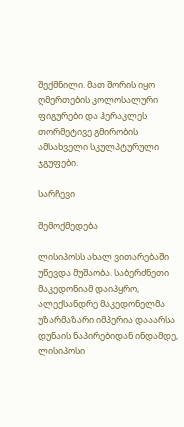შექმნილი. მათ შორის იყო ღმერთების კოლოსალური ფიგურები და ჰერაკლეს თორმეტივე გმირობის ამსახველი სკულპტურული ჯგუფები.

სარჩევი

შემოქმედება

ლისიპოსს ახალ ვითარებაში უწევდა მუშაობა. საბერძნეთი მაკედონიამ დაიპყრო, ალექსანდრე მაკედონელმა უზარმაზარი იმპერია დააარსა დუნაის ნაპირებიდან ინდამდე, ლისიპოსი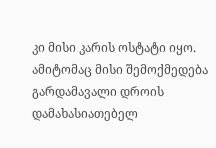კი მისი კარის ოსტატი იყო. ამიტომაც მისი შემოქმედება გარდამავალი დროის დამახასიათებელ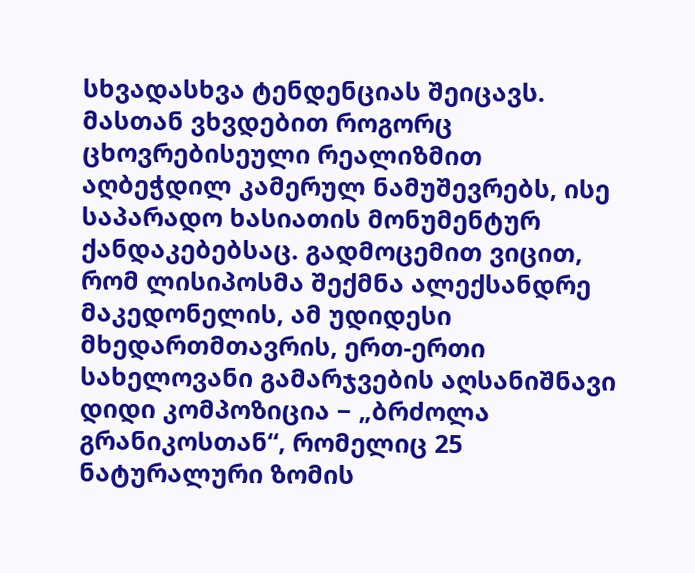სხვადასხვა ტენდენციას შეიცავს. მასთან ვხვდებით როგორც ცხოვრებისეული რეალიზმით აღბეჭდილ კამერულ ნამუშევრებს, ისე საპარადო ხასიათის მონუმენტურ ქანდაკებებსაც. გადმოცემით ვიცით, რომ ლისიპოსმა შექმნა ალექსანდრე მაკედონელის, ამ უდიდესი მხედართმთავრის, ერთ-ერთი სახელოვანი გამარჯვების აღსანიშნავი დიდი კომპოზიცია − „ბრძოლა გრანიკოსთან“, რომელიც 25 ნატურალური ზომის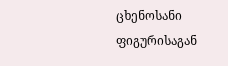ცხენოსანი ფიგურისაგან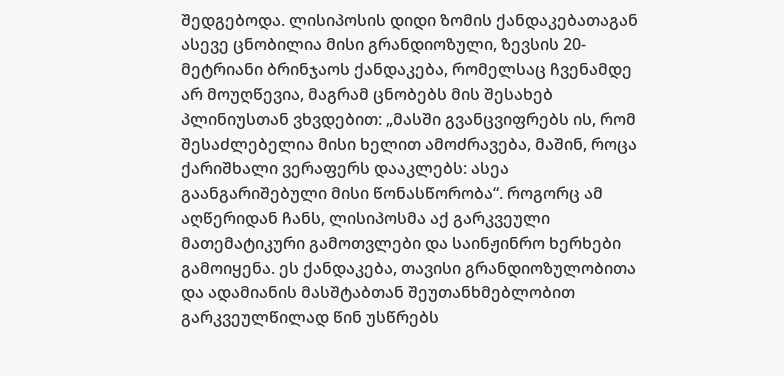შედგებოდა. ლისიპოსის დიდი ზომის ქანდაკებათაგან ასევე ცნობილია მისი გრანდიოზული, ზევსის 20-მეტრიანი ბრინჯაოს ქანდაკება, რომელსაც ჩვენამდე არ მოუღწევია, მაგრამ ცნობებს მის შესახებ პლინიუსთან ვხვდებით: „მასში გვანცვიფრებს ის, რომ შესაძლებელია მისი ხელით ამოძრავება, მაშინ, როცა ქარიშხალი ვერაფერს დააკლებს: ასეა გაანგარიშებული მისი წონასწორობა“. როგორც ამ აღწერიდან ჩანს, ლისიპოსმა აქ გარკვეული მათემატიკური გამოთვლები და საინჟინრო ხერხები გამოიყენა. ეს ქანდაკება, თავისი გრანდიოზულობითა და ადამიანის მასშტაბთან შეუთანხმებლობით გარკვეულწილად წინ უსწრებს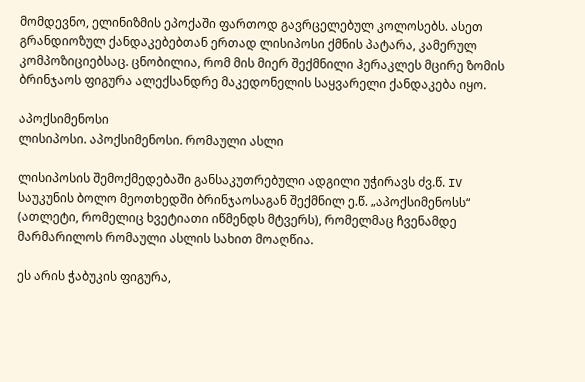მომდევნო, ელინიზმის ეპოქაში ფართოდ გავრცელებულ კოლოსებს. ასეთ გრანდიოზულ ქანდაკებებთან ერთად ლისიპოსი ქმნის პატარა, კამერულ კომპოზიციებსაც. ცნობილია, რომ მის მიერ შექმნილი ჰერაკლეს მცირე ზომის ბრინჯაოს ფიგურა ალექსანდრე მაკედონელის საყვარელი ქანდაკება იყო.

აპოქსიმენოსი
ლისიპოსი. აპოქსიმენოსი. რომაული ასლი

ლისიპოსის შემოქმედებაში განსაკუთრებული ადგილი უჭირავს ძვ.წ. IV საუკუნის ბოლო მეოთხედში ბრინჯაოსაგან შექმნილ ე.წ. „აპოქსიმენოსს“ (ათლეტი, რომელიც ხვეტიათი იწმენდს მტვერს), რომელმაც ჩვენამდე მარმარილოს რომაული ასლის სახით მოაღწია.

ეს არის ჭაბუკის ფიგურა,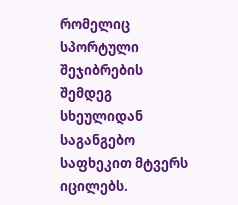რომელიც სპორტული შეჯიბრების შემდეგ სხეულიდან საგანგებო საფხეკით მტვერს იცილებს.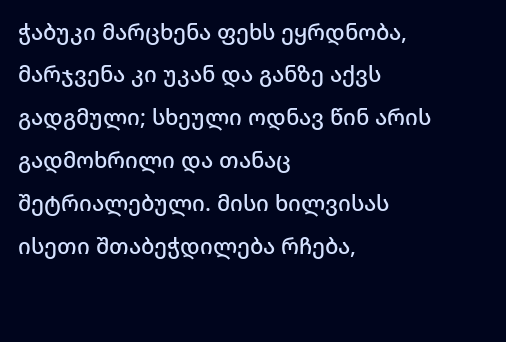ჭაბუკი მარცხენა ფეხს ეყრდნობა, მარჯვენა კი უკან და განზე აქვს გადგმული; სხეული ოდნავ წინ არის გადმოხრილი და თანაც შეტრიალებული. მისი ხილვისას ისეთი შთაბეჭდილება რჩება,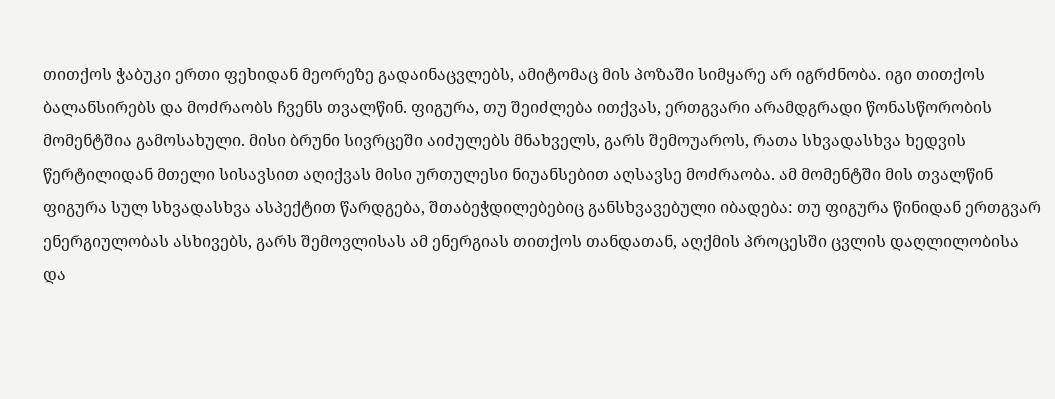თითქოს ჭაბუკი ერთი ფეხიდან მეორეზე გადაინაცვლებს, ამიტომაც მის პოზაში სიმყარე არ იგრძნობა. იგი თითქოს ბალანსირებს და მოძრაობს ჩვენს თვალწინ. ფიგურა, თუ შეიძლება ითქვას, ერთგვარი არამდგრადი წონასწორობის მომენტშია გამოსახული. მისი ბრუნი სივრცეში აიძულებს მნახველს, გარს შემოუაროს, რათა სხვადასხვა ხედვის წერტილიდან მთელი სისავსით აღიქვას მისი ურთულესი ნიუანსებით აღსავსე მოძრაობა. ამ მომენტში მის თვალწინ ფიგურა სულ სხვადასხვა ასპექტით წარდგება, შთაბეჭდილებებიც განსხვავებული იბადება: თუ ფიგურა წინიდან ერთგვარ ენერგიულობას ასხივებს, გარს შემოვლისას ამ ენერგიას თითქოს თანდათან, აღქმის პროცესში ცვლის დაღლილობისა და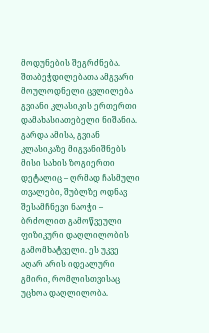მოდუნების შეგრძნება. შთაბეჭდილებათა ამგვარი მოულოდნელი ცვლილება გვიანი კლასიკის ერთერთი დამახასიათებელი ნიშანია. გარდა ამისა, გვიან კლასიკაზე მიგვანიშნებს მისი სახის ზოგიერთი დეტალიც – ღრმად ჩასმული თვალები, შუბლზე ოდნავ შესამჩნევი ნაოჭი – ბრძოლით გამოწვეული ფიზიკური დაღლილობის გამომხატველი. ეს უკვე აღარ არის იდეალური გმირი, რომლისთვისაც უცხოა დაღლილობა.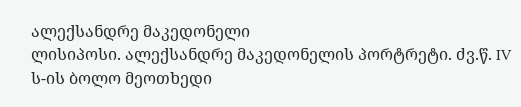ალექსანდრე მაკედონელი
ლისიპოსი. ალექსანდრე მაკედონელის პორტრეტი. ძვ.წ. IV ს-ის ბოლო მეოთხედი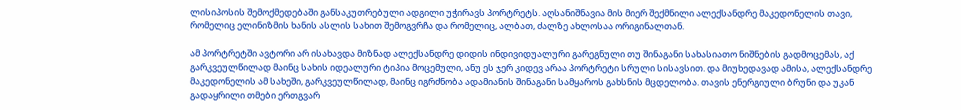ლისიპოსის შემოქმედებაში განსაკუთრებული ადგილი უჭირავს პორტრეტს. აღსანიშნავია მის მიერ შექმნილი ალექსანდრე მაკედონელის თავი, რომელიც ელინიზმის ხანის ასლის სახით შემოგვრჩა და რომელიც, ალბათ, ძალზე ახლოსაა ორიგინალთან.

ამ პორტრეტში ავტორი არ ისახავდა მიზნად ალექსანდრე დიდის ინდივიდუალური გარეგნული თუ შინაგანი სახასიათო ნიშნების გადმოცემას, აქ გარკვეულწილად მაინც სახის იდეალური ტიპია მოცემული, ანუ ეს ჯერ კიდევ არაა პორტრეტი სრული სისავსით. და მიუხედავად ამისა, ალექსანდრე მაკედონელის ამ სახეში, გარკვეულწილად, მაინც იგრძნობა ადამიანის შინაგანი სამყაროს გახსნის მცდელობა. თავის ენერგიული ბრუნი და უკან გადაყრილი თმები ერთგვარ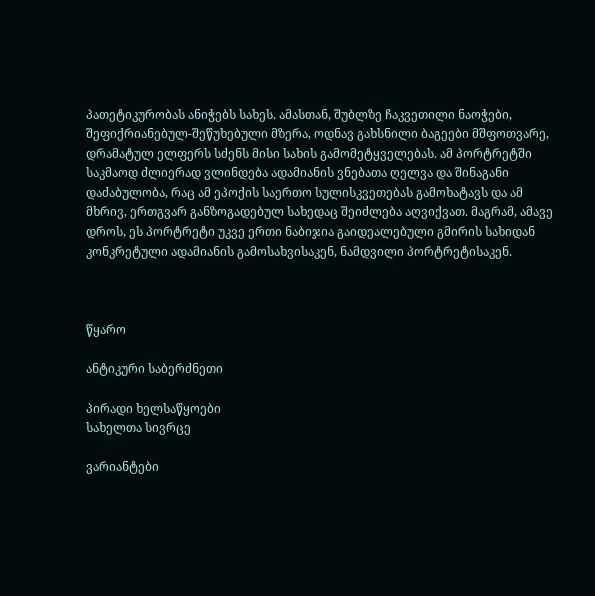პათეტიკურობას ანიჭებს სახეს. ამასთან, შუბლზე ჩაკვეთილი ნაოჭები, შეფიქრიანებულ-შეწუხებული მზერა, ოდნავ გახსნილი ბაგეები მშფოთვარე, დრამატულ ელფერს სძენს მისი სახის გამომეტყველებას. ამ პორტრეტში საკმაოდ ძლიერად ვლინდება ადამიანის ვნებათა ღელვა და შინაგანი დაძაბულობა, რაც ამ ეპოქის საერთო სულისკვეთებას გამოხატავს და ამ მხრივ, ერთგვარ განზოგადებულ სახედაც შეიძლება აღვიქვათ. მაგრამ, ამავე დროს, ეს პორტრეტი უკვე ერთი ნაბიჯია გაიდეალებული გმირის სახიდან კონკრეტული ადამიანის გამოსახვისაკენ, ნამდვილი პორტრეტისაკენ.



წყარო

ანტიკური საბერძნეთი

პირადი ხელსაწყოები
სახელთა სივრცე

ვარიანტები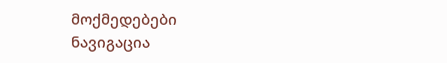მოქმედებები
ნავიგაცია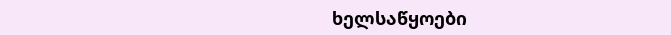ხელსაწყოები